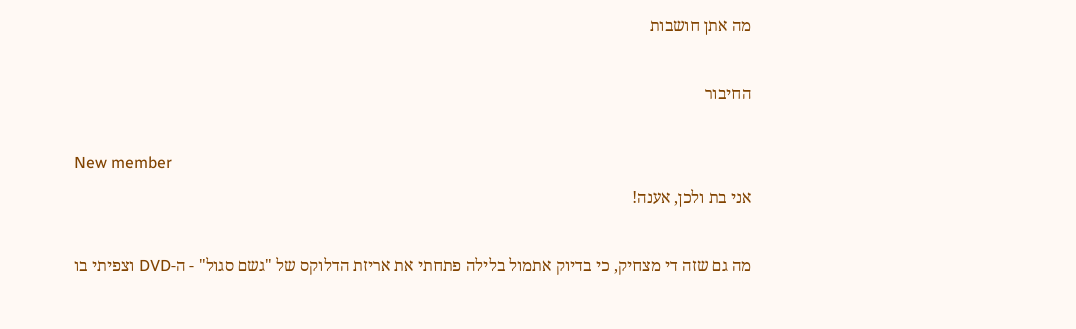מה אתן חושבות

החיבור

New member
אני בת ולכן, אענה!

מה גם שזה די מצחיק, כי בדיוק אתמול בלילה פתחתי את אריזת הדלוקס של "גשם סגול" - ה-DVD וצפיתי בו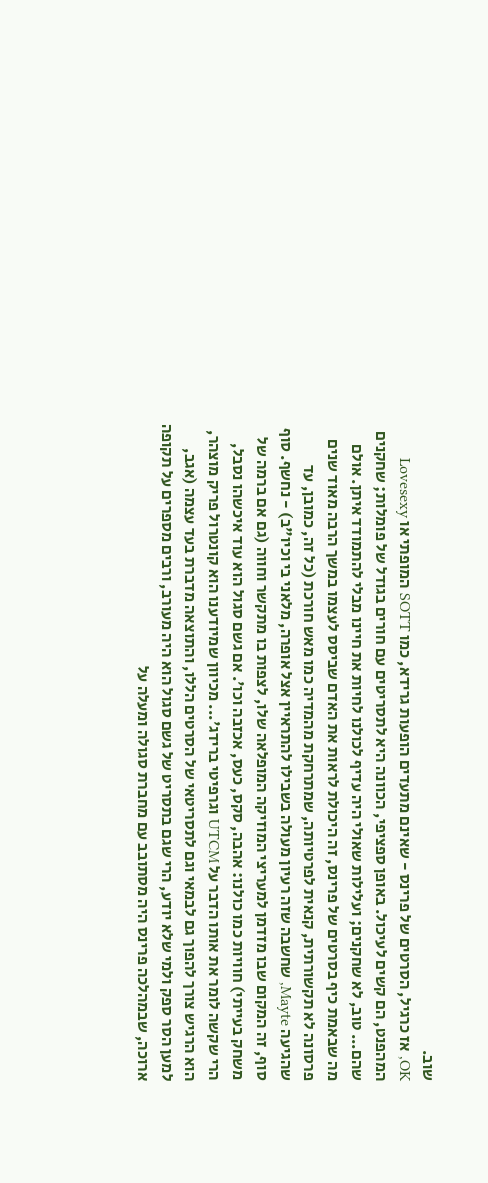שוב.
OK, אז כרגיל, הסרטים של פרינס - שאינם מתעדים הופעות גרידא, כמו SOTT המופתי או Lovesexy המהפנט, הם קשים לעיכול. באופן ספציפי, הכוונה היא לתסריטים עם חורים בגודל של פומלות; שחקנים שהם... טוב, לא שחקנים; ועלילות שאולי היה עדיף לכולנו לחיות את חיינו מבלי להתמודד איתן. אולם מה שבאמת כיף בסרטים של פרינס, זה היכולת לראות את האדם שביסס לעצמו במשך הרבה מאוד שנים פרסונה לא תקשורתית, קנאית לפרטיותה, שמתרחקת מהמדיה כמו מאש חורכת (כל זה, כמובן, עד שהגיעה Mayte, שחשבה שזה רעיון מעולה בשבילו להתראיין אצל אופרה, מלאני בי וכיו"ב) - נחשף. סוף סוף, זה המקום שבו מזדמן למעריצי המוזיקה המופלאה שלו, לצפות בו מתקשר וחווה (גם אם ברמה של משחק בעייתי) חוויות כמו כולנו: אהבה, סקס, כעס, אכזבה וכו'. אם גשם סגול הוא עוד איכשהו נסבל, הרי שקשה לומר את אותו הדבר על UTCM וגרפיטי ברידג'... מכיוון שמיודענו הוא קונטרול פריק מוצהר, הוא הרגיש צורך להפוך גם לבמאי וגם לתסריטאי של הסרטים הללו, והתוצאה מדברת בעד עצמה (אגב, למען הסר ספק ולמי שלא יודע, הרי שגם בתסריט של גשם סגול הוא היה מעורב, ורבים מספרים על תקופה ארוכה, שבמהלכה פרינס היה מסתובב עם מחברת סגולה ומעלה על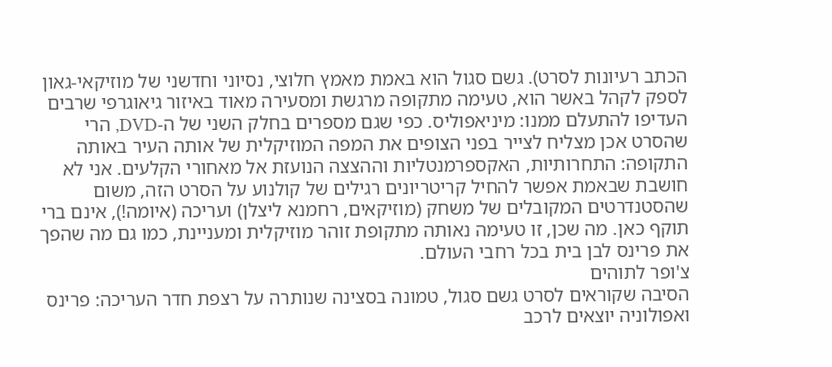הכתב רעיונות לסרט). גשם סגול הוא באמת מאמץ חלוצי, נסיוני וחדשני של מוזיקאי-גאון לספק לקהל באשר הוא, טעימה מתקופה מרגשת ומסעירה מאוד באיזור גיאוגרפי שרבים העדיפו להתעלם ממנו: מיניאפוליס. כפי שגם מספרים בחלק השני של ה-DVD, הרי שהסרט אכן מצליח לצייר בפני הצופים את המפה המוזיקלית של אותה העיר באותה התקופה: התחרותיות, האקספרמנטליות וההצצה הנועזת אל מאחורי הקלעים. אני לא חושבת שבאמת אפשר להחיל קריטריונים רגילים של קולנוע על הסרט הזה, משום שהסטנדרטים המקובלים של משחק (מוזיקאים, רחמנא ליצלן) ועריכה (איומה!), אינם ברי תוקף כאן. מה שכן, זו טעימה נאותה מתקופת זוהר מוזיקלית ומעניינת, כמו גם מה שהפך את פרינס לבן בית בכל רחבי העולם.
צ'ופר לתוהים
הסיבה שקוראים לסרט גשם סגול, טמונה בסצינה שנותרה על רצפת חדר העריכה: פרינס ואפולוניה יוצאים לרכב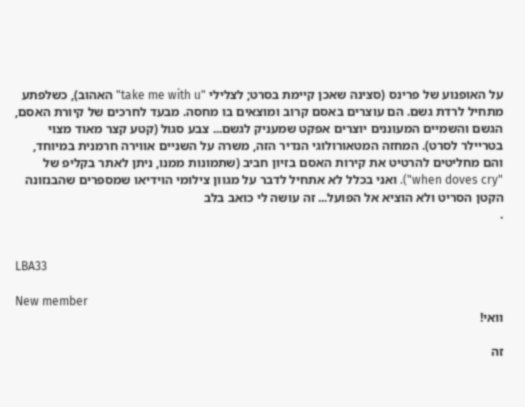על האופנוע של פרינס (סצינה שאכן קיימת בסרט; לצלילי "take me with u" האהוב), כשלפתע מתחיל לרדת גשם. הם עוצרים באסם קרוב ומוצאים בו מחסה. מבעד לחרכים של קיורת האסם, הגשם והשמיים המעוננים יוצרים אפקט שמעניק לגשם... צבע סגול (קטע קצר מאוד מצוי בטריילר לסרט). המחזה המטאורולוגי הנדיר הזה, משרה על השניים אווירה חרמנית במיוחד, והם מחליטים להרטיט את קירות האסם בזיון חביב (שתמונות ממנו, ניתן לאתר בקליפ של "when doves cry"). ואני בכלל לא אתחיל לדבר על מגוון צילומי הוידיאו שמספרים שהבנזונה הקטן הסריט ולא הוציא אל הפועל... זה עושה לי כואב בלב
.


LBA33

New member
וואי!

זה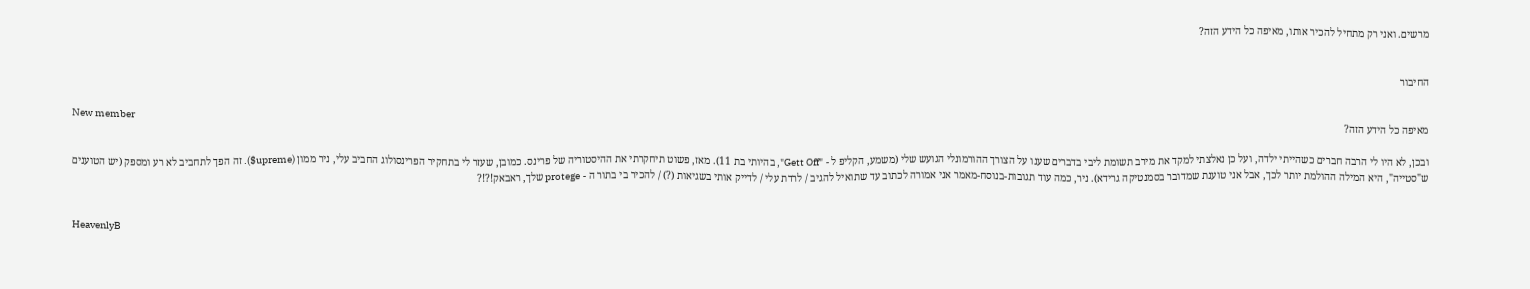מרשים. ואני רק מתחיל להכיר אותו, מאיפה כל הידע הזה?


החיבור

New member
מאיפה כל הידע הזה?

ובכן, לא היו לי הרבה חברים כשהייתי ילדה, ועל כן נאלצתי למקד את מירב תשומת ליבי בדברים שענו על הצורך ההורמונלי הגועש שלי (משמע, הקליפ ל - "Gett Off", בהיותי בת 11). מאז, פשוט תיחקרתי את ההיסטוריה של פרינס. כמובן, שעזר לי בתחקיר הפרינסולוג החביב עלי, ניר ממון (upreme$). זה הפך לתחביב לא רע ומספק (יש הטוענים ש"סטייה", היא המילה ההולמת יותר לכך, אבל אני טוענת שמדובר בסמנטיקה גרידא). ניר, כמה עוד תגובות-בנוסח-מאמר אני אמורה לכתוב עד שתואיל להגיב / לרדת עלי / לדייק אותי בשגיאות (?) / להכיר בי בתור ה - protege שלך, ראבאק!?!?


HeavenlyB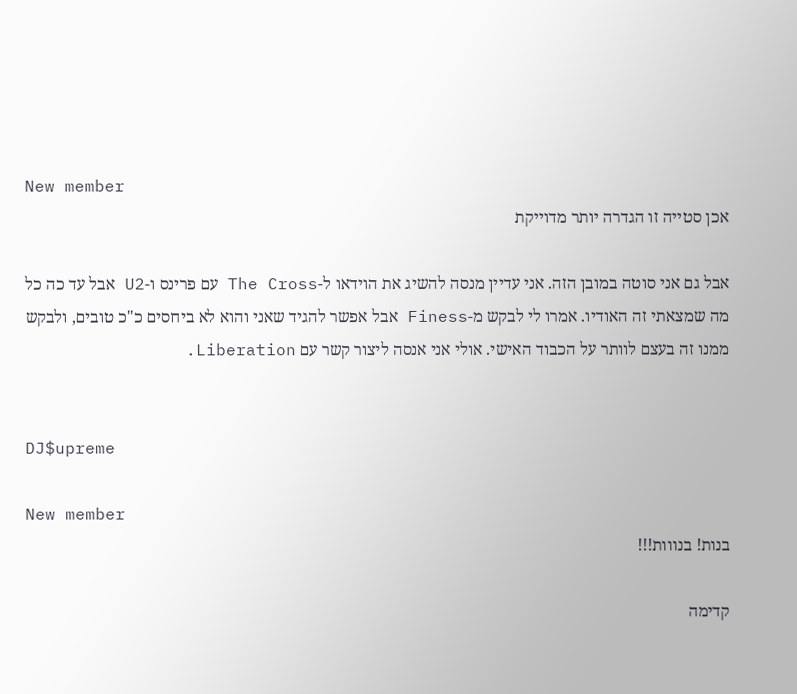New member
אכן סטייה זו הגדרה יותר מדוייקת

אבל גם אני סוטה במובן הזה. אני עדיין מנסה להשיג את הוידאו ל-The Cross עם פרינס ו-U2 אבל עד כה כל מה שמצאתי זה האודיו. אמרו לי לבקש מ-Finess אבל אפשר להגיד שאני והוא לא ביחסים כ"כ טובים, ולבקש ממנו זה בעצם לוותר על הכבוד האישי. אולי אני אנסה ליצור קשר עם Liberation.


DJ$upreme

New member
בנות! בנווות!!!

קדימה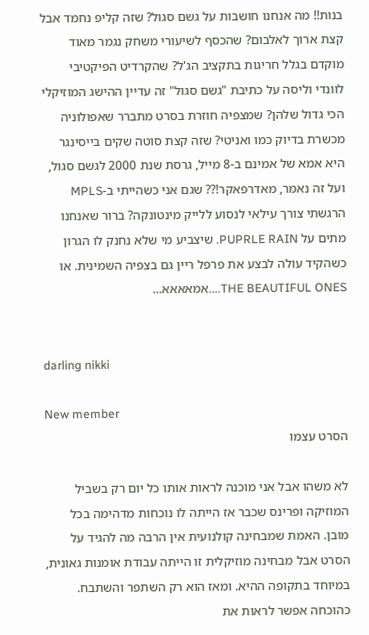בנות!! מה אנחנו חושבות על גשם סגול? שזה קליפ נחמד אבל קצת ארוך לאלבום? שהכסף לשיעורי משחק נגמר מאוד מוקדם בגלל חריגות בתקציב הג'ל? שהקרדיט הפיקטיבי לוונדי וליסה על כתיבת "גשם סגול" זה עדיין ההישג המוזיקלי הכי גדול שלהן? שמצפיה חוזרת בסרט מתברר שאפולוניה מכשרת בדיוק כמו ואניטי? שזה קצת סוטה שקים בייסינגר היא אמא של אמינם ב-8 מייל, גרסת שנת 2000 לגשם סגול, ועל זה נאמר, מאדרפאקר!?? שגם אני כשהייתי ב-MPLS הרגשתי צורך עילאי לנסוע ללייק מינטונקה? ברור שאנחנו מתים על PUPRLE RAIN. שיצביע מי שלא נחנק לו הגרון כשהקיד עולה לבצע את פרפל ריין גם בצפיה השמינית. או THE BEAUTIFUL ONES....אמאאאא...


darling nikki

New member
הסרט עצמו

לא משהו אבל אני מוכנה לראות אותו כל יום רק בשביל המוזיקה ופרינס שכבר אז הייתה לו נוכחות מדהימה בכל מובן. האמת שמבחינה קולנועית אין הרבה מה להגיד על הסרט אבל מבחינה מוזיקלית זו הייתה עבודת אומנות גאונית, במיוחד בתקופה ההיא. ומאז הוא רק השתפר והשתבח. כהוכחה אפשר לראות את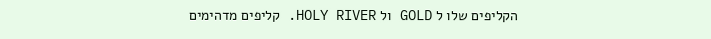הקליפים שלו ל GOLD ול HOLY RIVER. קליפים מדהימים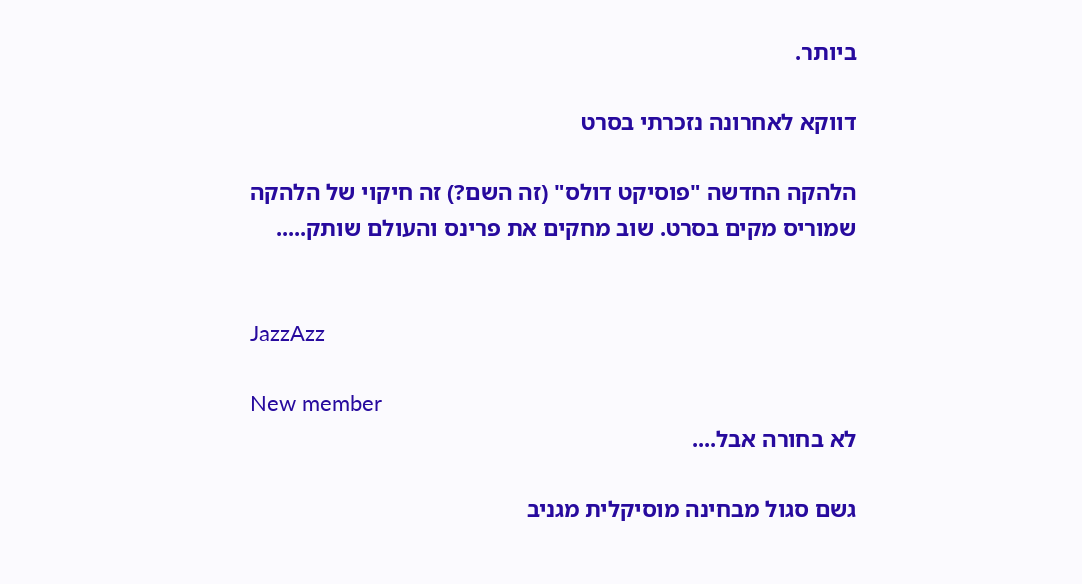ביותר.

דווקא לאחרונה נזכרתי בסרט

הלהקה החדשה "פוסיקט דולס" (זה השם?) זה חיקוי של הלהקה שמוריס מקים בסרט. שוב מחקים את פרינס והעולם שותק.....


JazzAzz

New member
לא בחורה אבל....

גשם סגול מבחינה מוסיקלית מגניב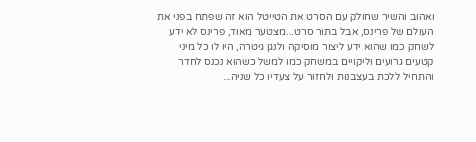ואהוב והשיר שחולק עם הסרט את הטייטל הוא זה שפתח בפני את העולם של פרינס, אבל בתור סרט...מצטער מאוד, פרינס לא ידע לשחק כמו שהוא ידע ליצור מוסיקה ולנגן גיטרה, היו לו כל מיני קטעים גרועים וליקויים במשחק כמו למשל כשהוא נכנס לחדר והתחיל ללכת בעצבנות ולחזור על צעדיו כל שניה...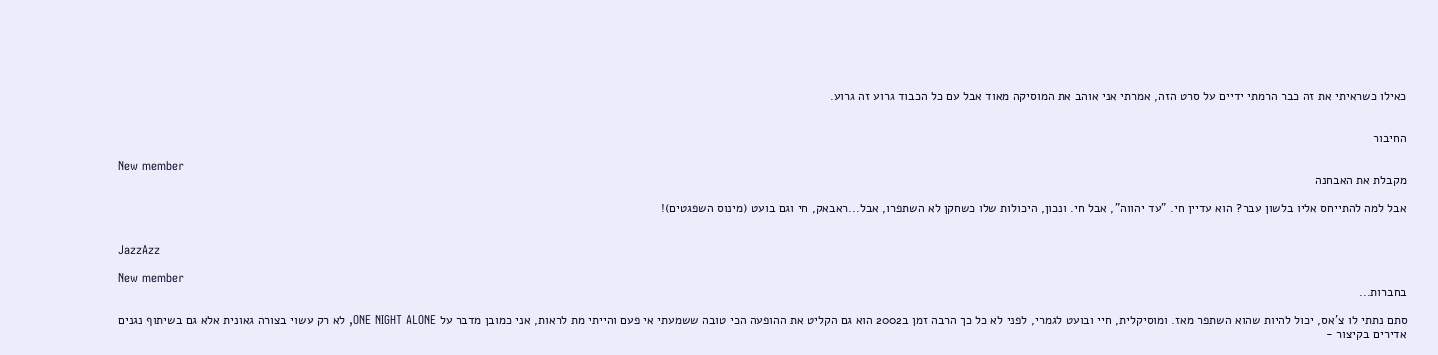כאילו כשראיתי את זה כבר הרמתי ידיים על סרט הזה, אמרתי אני אוהב את המוסיקה מאוד אבל עם כל הכבוד גרוע זה גרוע.


החיבור

New member
מקבלת את האבחנה

אבל למה להתייחס אליו בלשון עבר? הוא עדיין חי. "עד יהווה", אבל חי. ונכון, היכולות שלו כשחקן לא השתפרו, אבל...ראבאק, חי וגם בועט (מינוס השפגטים)!


JazzAzz

New member
בחברות...

סתם נתתי לו צ'אס, יכול להיות שהוא השתפר מאז. ומוסיקלית, חיי ובועט לגמרי, לפני לא כל כך הרבה זמן ב2002 הוא גם הקליט את ההופעה הכי טובה ששמעתי אי פעם והייתי מת לראות, אני כמובן מדבר על ONE NIGHT ALONE, לא רק עשוי בצורה גאונית אלא גם בשיתוף נגנים אדירים בקיצור -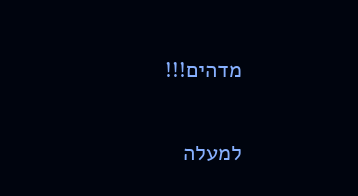מדהים!!!

למעלה